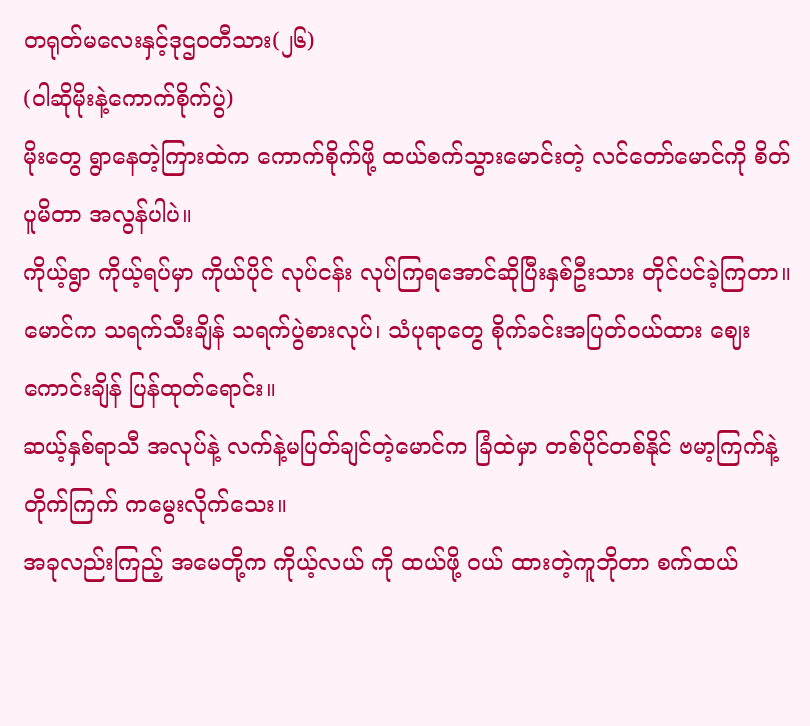တရုတ်မလေးနှင့်ဒုဌ၀တီသား(၂၆)
(ဝါဆိုမိုးနဲ့ကောက်စိုက်ပွဲ)
မိုးတွေ ရွာနေတဲ့ကြားထဲက ကောက်စိုက်ဖို့ ထယ်စက်သွားမောင်းတဲ့ လင်တော်မောင်ကို စိတ်ပူမိတာ အလွန်ပါပဲ။
ကိုယ့်ရွာ ကိုယ့်ရပ်မှာ ကိုယ်ပိုင် လုပ်ငန်း လုပ်ကြရအောင်ဆိုပြီးနှစ်ဦးသား တိုင်ပင်ခဲ့ကြတာ။
မောင်က သရက်သီးချိန် သရက်ပွဲစားလုပ်၊ သံပုရာတွေ စိုက်ခင်းအပြတ်၀ယ်ထား ဈေးကောင်းချိန် ပြန်ထုတ်ရောင်း။
ဆယ့်နှစ်ရာသီ အလုပ်နဲ့ လက်နဲ့မပြတ်ချင်တဲ့မောင်က ခြံထဲမှာ တစ်ပိုင်တစ်နိုင် ဗမာ့ကြက်နဲ့ တိုက်ကြက် ကမွေးလိုက်သေး။
အခုလည်းကြည့် အမေတို့က ကိုယ့်လယ် ကို ထယ်ဖို့ ၀ယ် ထားတဲ့ကူဘိုတာ စက်ထယ်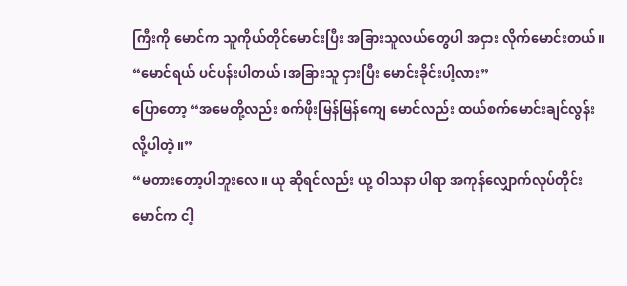ကြီးကို မောင်က သူကိုယ်တိုင်မောင်းပြီး အခြားသူလယ်တွေပါ အငှား လိုက်မောင်းတယ်။
“မောင်ရယ် ပင်ပန်းပါတယ် ၊အခြားသူ ငှားပြီး မောင်းခိုင်းပါ့လား”
ပြောတော့ “အမေတို့လည်း စက်ဖိုးမြန်မြန်ကျေ မောင်လည်း ထယ်စက်မောင်းချင်လွန်းလို့ပါတဲ့။”
“မတားတော့ပါဘူးလေ။ ယု ဆိုရင်လည်း ယု့ ဝါသနာ ပါရာ အကုန်လျှောက်လုပ်တိုင်း မောင်က ငါ့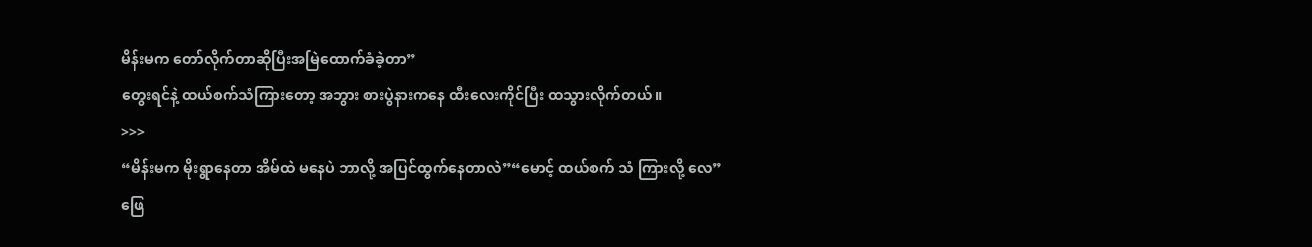မိန်းမက တော်လိုက်တာဆိုပြီးအမြဲထောက်ခံခဲ့တာ”
တွေးရင်နဲ့ ထယ်စက်သံကြားတော့ အဘွား စားပွဲနားကနေ ထီးလေးကိုင်ပြီး ထသွားလိုက်တယ်။
>>>
“မိန်းမက မိုးရွာနေတာ အိမ်ထဲ မနေပဲ ဘာလို့ အပြင်ထွက်နေတာလဲ”“မောင့် ထယ်စက် သံ ကြားလို့ လေ”
ဖြေ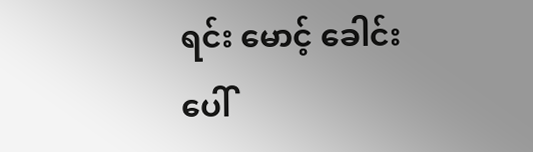ရင်း မောင့် ခေါင်းပေါ်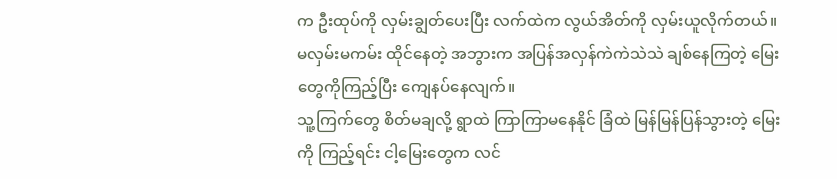က ဦးထုပ်ကို လှမ်းချွတ်ပေးပြီး လက်ထဲက လွယ်အိတ်ကို လှမ်းယူလိုက်တယ်။
မလှမ်းမကမ်း ထိုင်နေတဲ့ အဘွားက အပြန်အလှန်ကဲကဲသဲသဲ ချစ်နေကြတဲ့ မြေးတွေကိုကြည့်ပြီး ကျေနပ်နေလျက်။
သူ့ကြက်တွေ စိတ်မချလို့ ရွာထဲ ကြာကြာမနေနိုင် ခြံထဲ မြန်မြန်ပြန်သွားတဲ့ မြေးကို ကြည့်ရင်း ငါ့မြေးတွေက လင်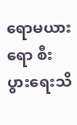ရောမယားရော စီးပွားရေးသိ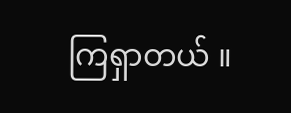ကြရှာတယ် ။